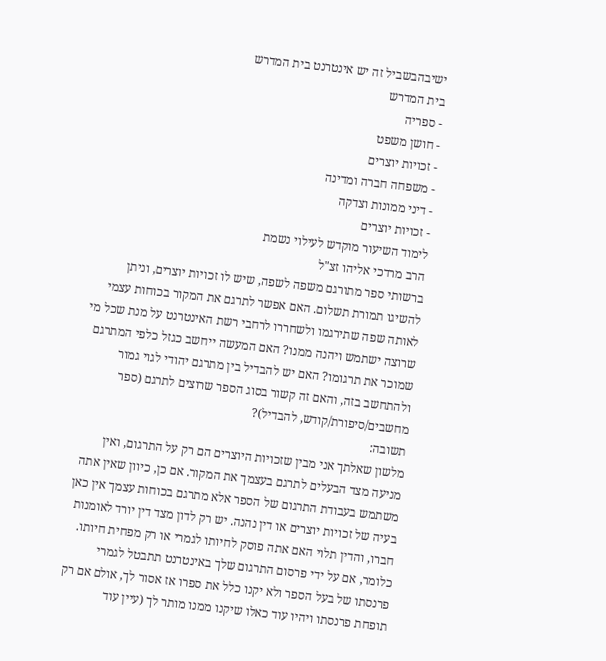ישיבהבשביל זה יש אינטרנט בית המדרש
בית המדרש
- ספריה
- חושן משפט
- זכויות יוצרים
- משפחה חברה ומדינה
- דיני ממונות וצדקה
- זכויות יוצרים
לימוד השיעור מוקדש לעילוי נשמת
הרב מרדכי אליהו זצ"ל
ברשותי ספר מתורגם משפה לשפה, שיש לו זכויות יוצרים, וניתן להשיגו תמורת תשלום. האם אפשר לתרגם את המקור בכוחות עצמי לאותה שפה שתירגמו ולשחררו לרחבי רשת האינטרנט על מנת שכל מי שרוצה ישתמש ויהנה ממנו? האם המעשה ייחשב כגזל כלפי המתרגם שמוכר את תרגומו? האם יש להבדיל בין מתרגם יהודי לגוי גמור ולהתחשב בזה, והאם זה קשור בסוג הספר שרוצים לתרגם (ספר מחשבים/סיפורת/קודש, להבדיל)?
תשובה:
מלשון שאלתך אני מבין שזכויות היוצרים הם רק על התרגום, ואין מניעה מצד הבעלים לתרגם בעצמך את המקור. אם כן, כיוון שאין אתה משתמש בעבודת התרגום של הספר אלא מתרגם בכוחות עצמך אין כאן בעיה של זכויות יוצרים או דין נהנה. יש רק לדון מצד דין יורד לאומנות חברו, והדין תלוי האם אתה פוסק לחיותו לגמרי או רק מפחית חיותו. כלומר, אם על ידי פרסום התרגום שלך באינטרנט תתבטל לגמרי פרנסתו של בעל הספר ולא יקנו כלל את ספרו אז אסור לך, אולם אם רק תופחת פרנסתו ויהיו עוד כאלו שיקנו ממנו מותר לך (עיין עוד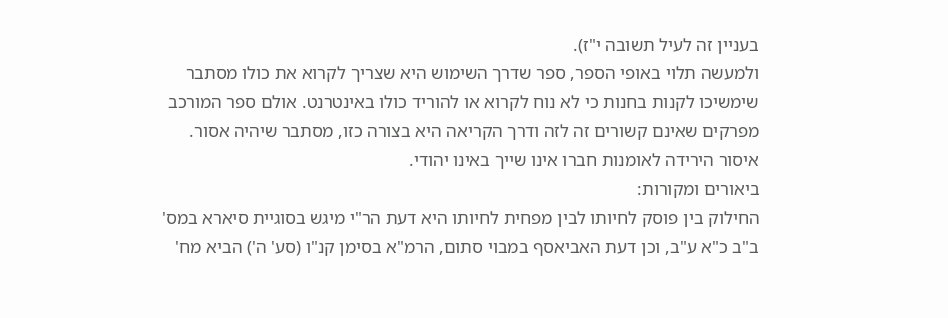בעניין זה לעיל תשובה י"ז).
ולמעשה תלוי באופי הספר, ספר שדרך השימוש היא שצריך לקרוא את כולו מסתבר שימשיכו לקנות בחנות כי לא נוח לקרוא או להוריד כולו באינטרנט. אולם ספר המורכב מפרקים שאינם קשורים זה לזה ודרך הקריאה היא בצורה כזו, מסתבר שיהיה אסור. איסור הירידה לאומנות חברו אינו שייך באינו יהודי.
ביאורים ומקורות:
החילוק בין פוסק לחיותו לבין מפחית לחיותו היא דעת הר"י מיגש בסוגיית סיארא במס' ב"ב כ"א ע"ב, וכן דעת האביאסף במבוי סתום, הרמ"א בסימן קנ"ו (סע' ה') הביא מח'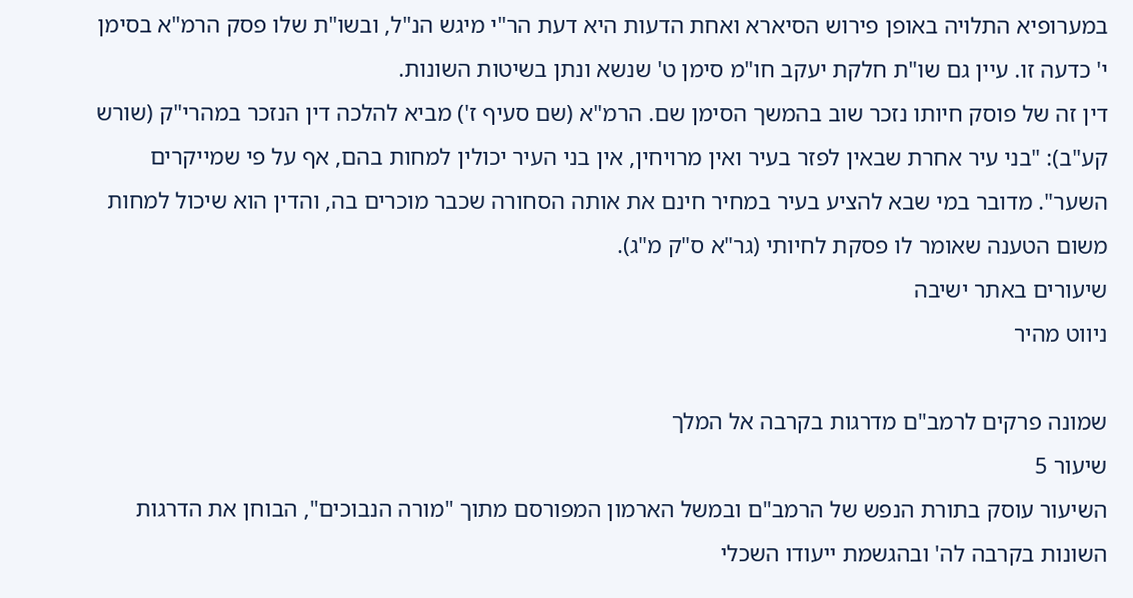במערופיא התלויה באופן פירוש הסיארא ואחת הדעות היא דעת הר"י מיגש הנ"ל, ובשו"ת שלו פסק הרמ"א בסימן י' כדעה זו. עיין גם שו"ת חלקת יעקב חו"מ סימן ט' שנשא ונתן בשיטות השונות.
דין זה של פוסק חיותו נזכר שוב בהמשך הסימן שם. הרמ"א (שם סעיף ז') מביא להלכה דין הנזכר במהרי"ק (שורש קע"ב): "בני עיר אחרת שבאין לפזר בעיר ואין מרויחין, אין בני העיר יכולין למחות בהם, אף על פי שמייקרים השער". מדובר במי שבא להציע בעיר במחיר חינם את אותה הסחורה שכבר מוכרים בה, והדין הוא שיכול למחות משום הטענה שאומר לו פסקת לחיותי (גר"א ס"ק מ"ג).
שיעורים באתר ישיבה
ניווט מהיר

שמונה פרקים לרמב"ם מדרגות בקרבה אל המלך
שיעור 5
השיעור עוסק בתורת הנפש של הרמב"ם ובמשל הארמון המפורסם מתוך "מורה הנבוכים", הבוחן את הדרגות השונות בקרבה לה' ובהגשמת ייעודו השכלי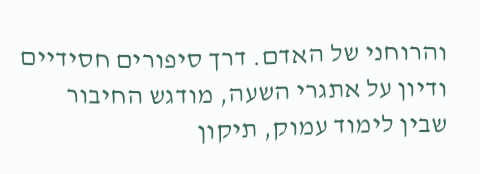והרוחני של האדם. דרך סיפורים חסידיים ודיון על אתגרי השעה, מודגש החיבור שבין לימוד עמוק, תיקון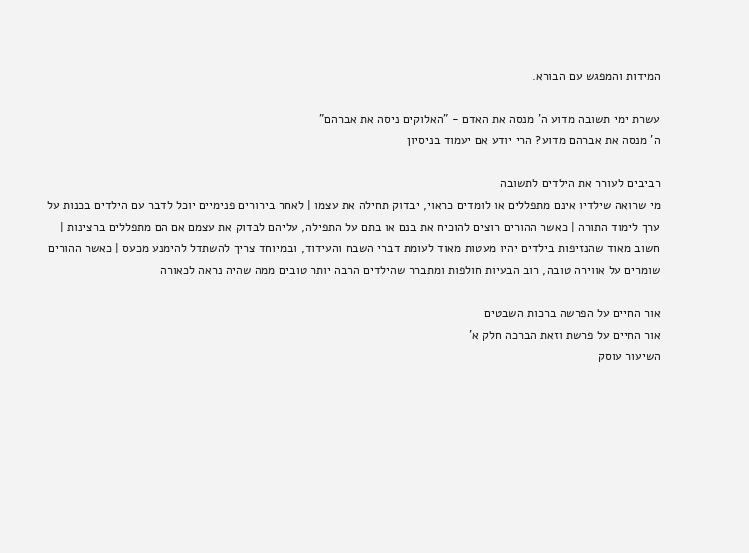המידות והמפגש עם הבורא.

עשרת ימי תשובה מדוע ה' מנסה את האדם - "האלוקים ניסה את אברהם"
ה' מנסה את אברהם מדוע? הרי יודע אם יעמוד בניסיון

רביבים לעורר את הילדים לתשובה
מי שרואה שילדיו אינם מתפללים או לומדים כראוי, יבדוק תחילה את עצמו | לאחר בירורים פנימיים יוכל לדבר עם הילדים בכנות על ערך לימוד התורה | כאשר ההורים רוצים להוכיח את בנם או בתם על התפילה, עליהם לבדוק את עצמם אם הם מתפללים ברצינות | חשוב מאוד שהנזיפות בילדים יהיו מעטות מאוד לעומת דברי השבח והעידוד, ובמיוחד צריך להשתדל להימנע מכעס | כאשר ההורים שומרים על אווירה טובה, רוב הבעיות חולפות ומתברר שהילדים הרבה יותר טובים ממה שהיה נראה לכאורה

אור החיים על הפרשה ברכות השבטים
אור החיים על פרשת וזאת הברכה חלק א'
השיעור עוסק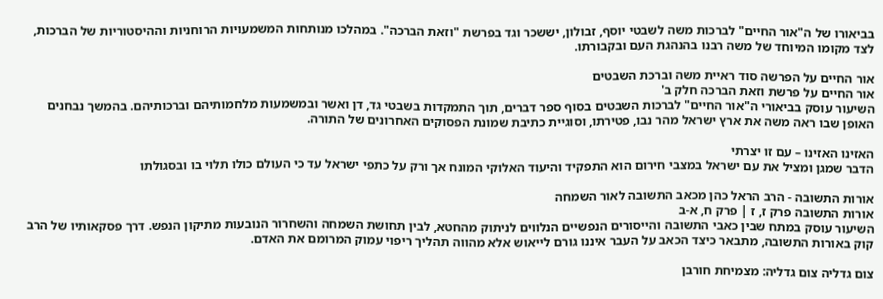בביאורו של ה"אור החיים" לברכות משה לשבטי יוסף, זבולון, יששכר וגד בפרשת "וזאת הברכה". במהלכו מנותחות המשמעויות הרוחניות וההיסטוריות של הברכות, לצד מקומו המיוחד של משה רבנו בהנהגת העם ובקבורתו.

אור החיים על הפרשה סוד ראיית משה וברכת השבטים
אור החיים על פרשת וזאת הברכה חלק ב'
השיעור עוסק בביאורי ה"אור החיים" לברכות השבטים בסוף ספר דברים, תוך התמקדות בשבטי גד, דן ואשר ובמשמעות מלחמותיהם וברכותיהם. בהמשך נבחנים האופן שבו ראה משה את ארץ ישראל מהר נבו, פטירתו, וסוגיית כתיבת שמונת הפסוקים האחרונים של התורה.

האזינו האזינו – עם זו יצרתי
הדבר שמגן ומציל את עם ישראל במצבי חירום הוא התפקיד והיעוד האלוקי המונח אך ורק על כתפי ישראל עד כי העולם כולו תלוי בו ובסגולתו

אורות התשובה - הרב הראל כהן מכאב התשובה לאור השמחה
אורות התשובה פרק ז, ז | פרק ח, א-ב
השיעור עוסק במתח שבין כאבי התשובה והייסורים הנפשיים הנלווים לניתוק מהחטא, לבין תחושת השמחה והשחרור הנובעות מתיקון הנפש. דרך פסקאותיו של הרב קוק באורות התשובה, מתבאר כיצד הכאב על העבר איננו גורם לייאוש אלא מהווה תהליך ריפוי עמוק המרומם את האדם.

צום גדליה צום גדליה: מצמיחת חורבן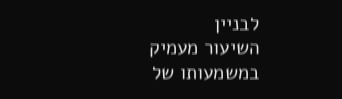לבניין
השיעור מעמיק במשמעותו של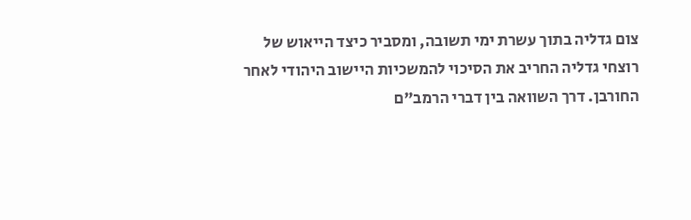צום גדליה בתוך עשרת ימי תשובה, ומסביר כיצד הייאוש של רוצחי גדליה החריב את הסיכוי להמשכיות היישוב היהודי לאחר החורבן. דרך השוואה בין דברי הרמב"ם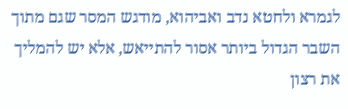לגמרא ולחטא נדב ואביהוא, מודגש המסר שגם מתוך השבר הגדול ביותר אסור להתייאש, אלא יש להמליך את רצון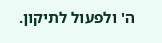ה' ולפעול לתיקון.